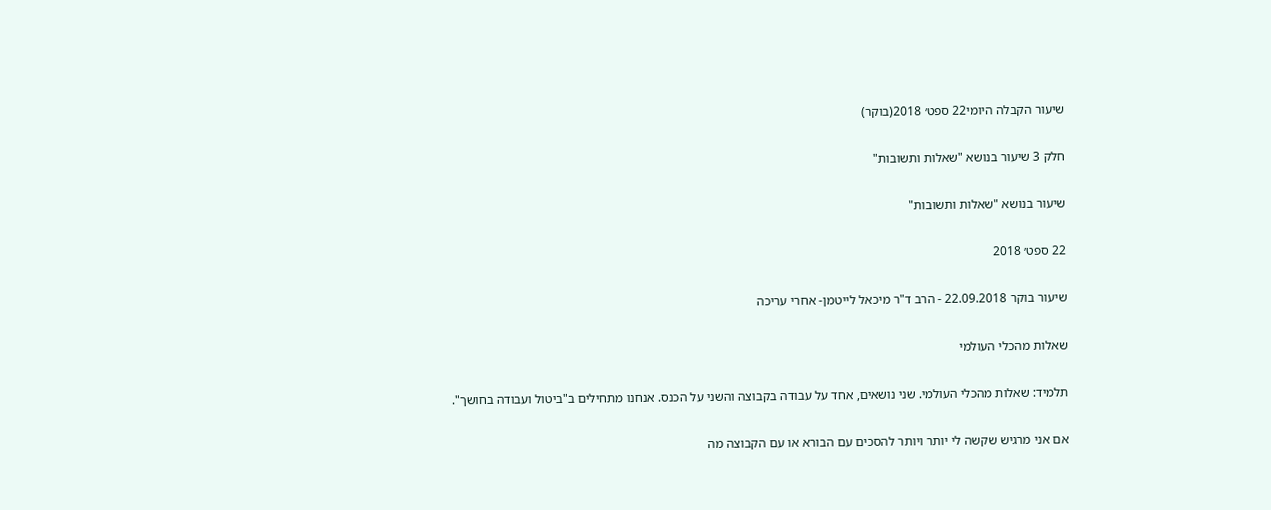שיעור הקבלה היומי22 ספט׳ 2018(בוקר)

חלק 3 שיעור בנושא "שאלות ותשובות"

שיעור בנושא "שאלות ותשובות"

22 ספט׳ 2018

שיעור בוקר 22.09.2018 - הרב ד"ר מיכאל לייטמן- אחרי עריכה

שאלות מהכלי העולמי

תלמיד: שאלות מהכלי העולמי. שני נושאים, אחד על עבודה בקבוצה והשני על הכנס. אנחנו מתחילים ב"ביטול ועבודה בחושך".

אם אני מרגיש שקשה לי יותר ויותר להסכים עם הבורא או עם הקבוצה מה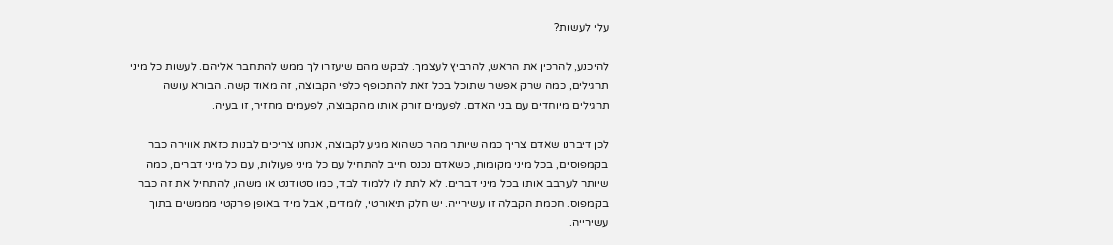עלי לעשות?

להיכנע, להרכין את הראש, להרביץ לעצמך. לבקש מהם שיעזרו לך ממש להתחבר אליהם. לעשות כל מיני תרגילים, כמה שרק אפשר שתוכל בכל זאת להתכופף כלפי הקבוצה, זה מאוד קשה. הבורא עושה תרגילים מיוחדים עם בני האדם. לפעמים זורק אותו מהקבוצה, לפעמים מחזיר, זו בעיה.

לכן דיברנו שאדם צריך כמה שיותר מהר כשהוא מגיע לקבוצה, אנחנו צריכים לבנות כזאת אווירה כבר בקמפוסים, בכל מיני מקומות, כשאדם נכנס חייב להתחיל עם כל מיני פעולות, עם כל מיני דברים, כמה שיותר לערבב אותו בכל מיני דברים. לא לתת לו ללמוד לבד, כמו סטודנט או משהו, להתחיל את זה כבר בקמפוס. חכמת הקבלה זו עשירייה. יש חלק תיאורטי, לומדים, אבל מיד באופן פרקטי מממשים בתוך עשירייה.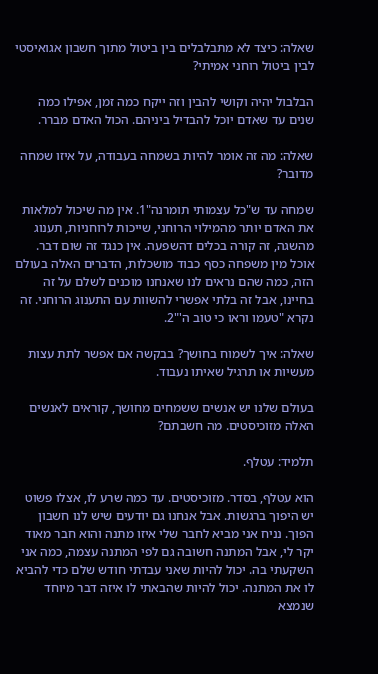שאלה: כיצד לא מתבלבלים בין ביטול מתוך חשבון אגואיסטי לבין ביטול רוחני אמיתי?

הבלבול יהיה וקושי להבין וזה ייקח כמה זמן, אפילו כמה שנים עד שאדם יוכל להבדיל ביניהם. הכול האדם מברר.

שאלה: מה זה אומר להיות בשמחה בעבודה, על איזו שמחה מדובר?

שמחה עד ש"כל עצמותי תומרנה"1. אין מה שיכול למלאות את האדם יותר מהמילוי הרוחני, שייכות לרוחניות, תענוג מהשגה, זה קורה בכלים דהשפעה. אין כנגד זה שום דבר. אוכל מין משפחה כסף כבוד מושכלות, הדברים האלה בעולם הזה, כמה שהם נראים לנו שאנחנו מוכנים לשלם על זה בחיינו, אבל זה בלתי אפשרי להשוות עם התענוג הרוחני. זה נקרא "טעמו וראו כי טוב ה'"2.

שאלה: איך לשמוח בחושך? בבקשה אם אפשר לתת עצות מעשיות או תרגיל שאיתו נעבוד.

בעולם שלנו יש אנשים ששמחים מחושך, קוראים לאנשים האלה מזוכיסטים. מה חשבתם?

תלמיד: עטלף.

הוא עטלף, בסדר. מזוכיסטים. עד כמה שרע לו, אצלו פשוט יש היפוך ברגשות. אבל אנחנו גם יודעים שיש לנו חשבון הפוך. נניח אני מביא לחבר שלי איזו מתנה והוא חבר מאוד יקר לי, אבל המתנה חשובה גם לפי המתנה עצמה, כמה אני השקעתי בה. יכול להיות שאני עבדתי חודש שלם כדי להביא לו את המתנה. יכול להיות שהבאתי לו איזה דבר מיוחד שנמצא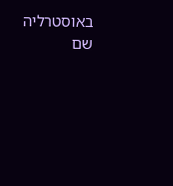באוסטרליה שם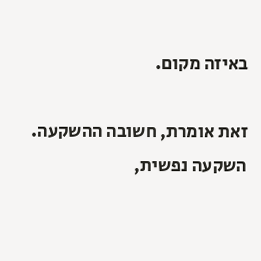באיזה מקום.

זאת אומרת, חשובה ההשקעה. השקעה נפשית,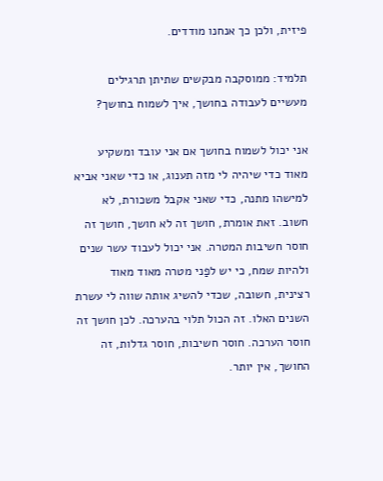פיזית, ולכן כך אנחנו מודדים.

תלמיד: ממוסקבה מבקשים שתיתן תרגילים מעשיים לעבודה בחושך, איך לשמוח בחושך?

אני יכול לשמוח בחושך אם אני עובד ומשקיע מאוד כדי שיהיה לי מזה תענוג, או כדי שאני אביא למישהו מתנה, כדי שאני אקבל משכורת, לא חשוב. זאת אומרת, חושך זה לא חושך, חושך זה חוסר חשיבות המטרה. אני יכול לעבוד עשר שנים ולהיות שמח, כי יש לפַני מטרה מאוד מאוד רצינית, חשובה, שכדי להשיג אותה שווה לי עשרת השנים האלו. זה הכול תלוי בהערכה. לכן חושך זה חוסר הערכה. חוסר חשיבות, חוסר גדלות, זה החושך, אין יותר.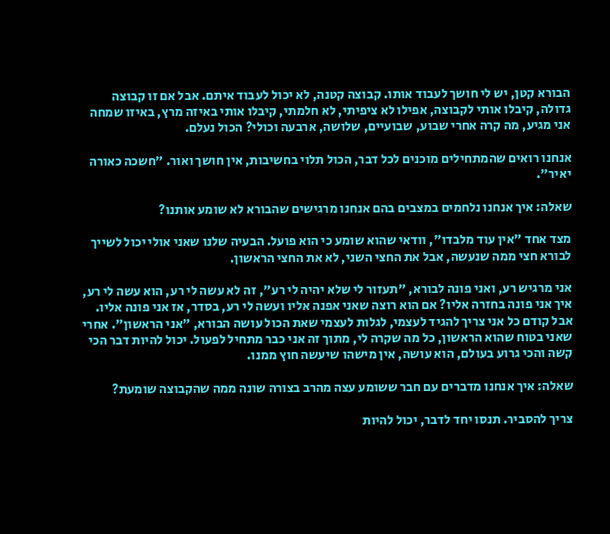הבורא קטן, יש לי חושך לעבוד אותו. קבוצה קטנה, לא יכול לעבוד איתם. אבל אם זו קבוצה גדולה, קיבלו אותי לקבוצה, אפילו לא ציפיתי, לא חלמתי, קיבלו אותי באיזה מרץ, באיזו שמחה אני מגיע, מה קרה אחרי שבוע, שבועיים, שלושה, ארבעה וכולי? הכול נעלם.

אנחנו רואים שהמתחילים מוכנים לכל דבר, הכול תלוי בחשיבות, אין חושך ואור. "חשכה כאורה יאיר".

שאלה: איך אנחנו נלחמים במצבים בהם אנחנו מרגישים שהבורא לא שומע אותנו?

מצד אחד "אין עוד מלבדו", וודאי שהוא שומע כי הוא פועל. הבעיה שלנו שאני אולי יכול לשייך לבורא חצי ממה שנעשה, אבל את החצי השני, לא את החצי הראשון.

אני מרגיש רע, ואני פונה לבורא, "תעזור לי שלא יהיה לי רע", זה לא עשה לי רע, הוא עשה לי רע, איך אני פונה בחזרה אליו? אם הוא רוצה שאני אפנה אליו ועשה לי רע, בסדר, אז אני פונה אליו. אבל קודם כל אני צריך להגיד לעצמי, לגלות לעצמי שאת הכול עושה הבורא, "אני הראשון". אחרי שאני בטוח שהוא הראשון, כל מה שקרה לי, מתוך זה אני כבר מתחיל לפעול. יכול להיות דבר הכי קשה והכי גרוע בעולם, הוא עושה, אין מישהו שיעשה חוץ ממנו.

שאלה: איך אנחנו מדברים עם חבר ששומע עצה מהרב בצורה שונה ממה שהקבוצה שומעת?

צריך להסביר. תנסו יחד לדבר, יכול להיות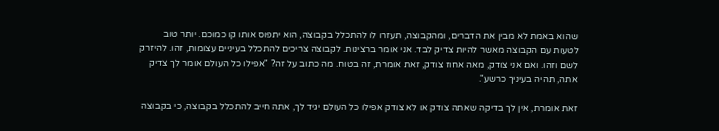שהוא באמת לא מבין את הדברים, ומהקבוצה, תעזרו לו להתכלל בקבוצה, הוא יתפוס אותו קו כמוכם. יותר טוב לטעות עם הקבוצה מאשר להיות צדיק לבד. אני אומר ברצינות. לקבוצה צריכים להתכלל בעיניים עצומות, זהו. להיזרק לשם וזהו. ואם אני צודק, מאה אחוז צודק, זאת אומרת, זה בטוח. מה כתוב על זה? "אפילו כל העולם אומר לך צדיק אתה, תהיה בעיניך כרשע".

זאת אומרת, אין לך בדיקה שאתה צודק או לא צודק אפילו כל העולם יגיד לך, אתה חייב להתכלל בקבוצה, כי בקבוצה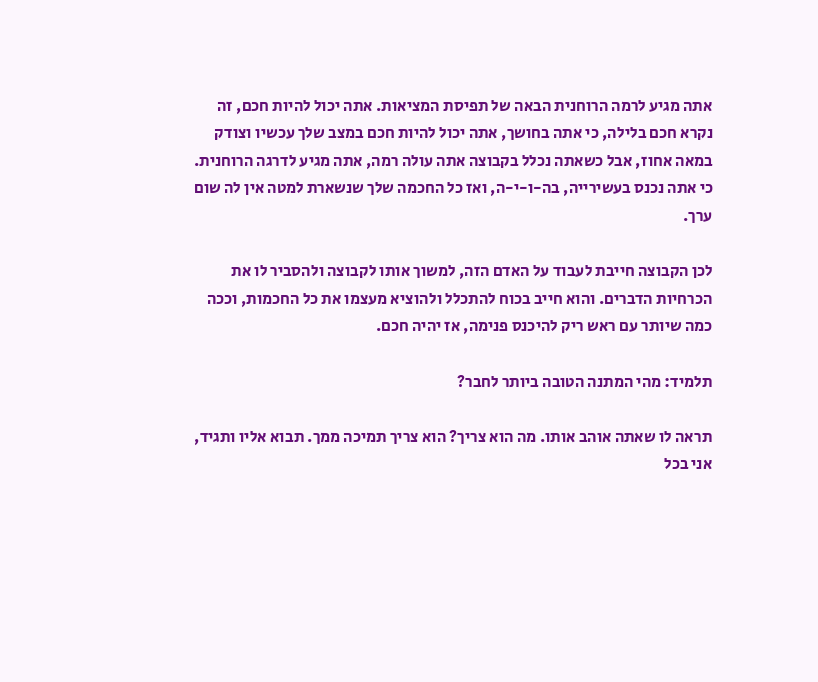אתה מגיע לרמה הרוחנית הבאה של תפיסת המציאות. אתה יכול להיות חכם, זה נקרא חכם בלילה, כי אתה בחושך, אתה יכול להיות חכם במצב שלך עכשיו וצודק במאה אחוז, אבל כשאתה נכלל בקבוצה אתה עולה רמה, אתה מגיע לדרגה הרוחנית. כי אתה נכנס בעשירייה, בה-ו-י-ה, ואז כל החכמה שלך שנשארת למטה אין לה שום ערך.

לכן הקבוצה חייבת לעבוד על האדם הזה, למשוך אותו לקבוצה ולהסביר לו את הכרחיות הדברים. והוא חייב בכוח להתכלל ולהוציא מעצמו את כל החכמות, וככה כמה שיותר עם ראש ריק להיכנס פנימה, אז יהיה חכם.

תלמיד: מהי המתנה הטובה ביותר לחבר?

תראה לו שאתה אוהב אותו. מה הוא צריך? הוא צריך תמיכה ממך. תבוא אליו ותגיד, אני בכל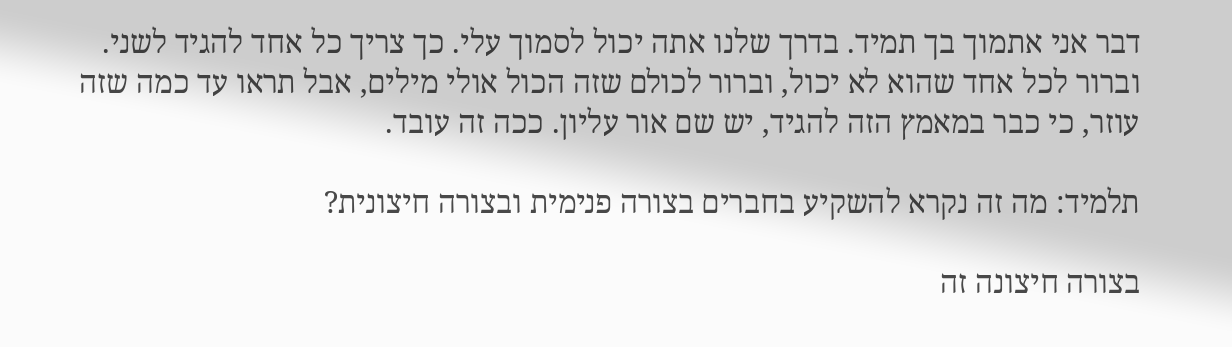דבר אני אתמוך בך תמיד. בדרך שלנו אתה יכול לסמוך עלי. כך צריך כל אחד להגיד לשני. וברור לכל אחד שהוא לא יכול, וברור לכולם שזה הכול אולי מילים, אבל תראו עד כמה שזה עוזר, כי כבר במאמץ הזה להגיד, יש שם אור עליון. ככה זה עובד.

תלמיד: מה זה נקרא להשקיע בחברים בצורה פנימית ובצורה חיצונית?

בצורה חיצונה זה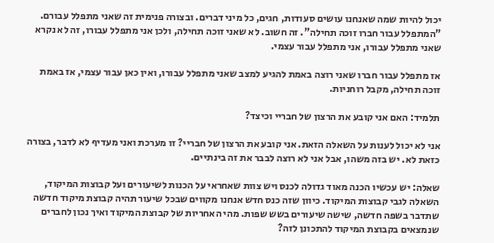יכול להיות שמה שאנחנו עושים סעודות, חגים, כל מיני דברים. ובצורה פנימית זה שאני מתפלל עבורם. "המתפלל עבור חברו זוכה תחילה". זה חשוב. לא שאני זוכה תחילה, ולכן אני מתפלל עבורו, זה לא נקרא שאני מתפלל עבורו, אני מתפלל עבור עצמי.

אז מתפלל עבור חברו שאני רוצה באמת להגיע למצב שאני מתפלל עבורו, ואין כאן עבור עצמי, אז באמת זוכה תחילה, מקבל רוחניות.

תלמיד: האם אני קובע את הרצון של חבריי וכיצד?

אני לא יכול לענות על השאלה הזאת. אני קובע את הרצון של חבריי? זו מערכת ואני מעדיף לא לדבר, בצורה כזאת לא. יש בזה משהו, אבל אני לא רוצה לבבר את זה בינתיים.

שאלה: יש עכשיו הכנה מאוד גדולה לכנס ויש צוות שאחראי על הכנות לשיעורים ועל קבוצות המיקוד, השאלה לגבי קבוצות המיקוד. כיוון שזה כנס חדש אנחנו מקווים שבכל שיעור תהיה קבוצת מיקוד חדשה שתדבר בשפה חדשה, שישה שיעורים בשש שפות. מהי האחריות של קבוצת המיקוד ואיך נכון לחברים שנמצאים בקבוצת המיקוד להתכונן לזה?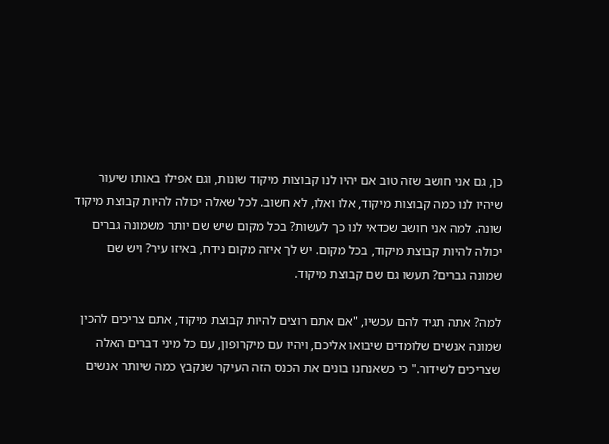כן, גם אני חושב שזה טוב אם יהיו לנו קבוצות מיקוד שונות, וגם אפילו באותו שיעור שיהיו לנו כמה קבוצות מיקוד, אלו ואלו, לא חשוב. לכל שאלה יכולה להיות קבוצת מיקוד שונה. למה אני חושב שכדאי לנו כך לעשות? בכל מקום שיש שם יותר משמונה גברים יכולה להיות קבוצת מיקוד, בכל מקום. יש לך איזה מקום נידח, באיזו עיר? ויש שם שמונה גברים? תעשו גם שם קבוצת מיקוד.

למה? אתה תגיד להם עכשיו, "אם אתם רוצים להיות קבוצת מיקוד, אתם צריכים להכין שמונה אנשים שלומדים שיבואו אליכם, ויהיו עם מיקרופון, עם כל מיני דברים האלה שצריכים לשידור." כי כשאנחנו בונים את הכנס הזה העיקר שנקבץ כמה שיותר אנשים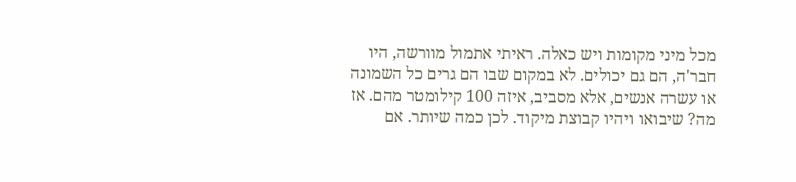מכל מיני מקומות ויש כאלה. ראיתי אתמול מוורשה, היו חבר'ה, הם גם יכולים. לא במקום שבו הם גרים כל השמונה או עשרה אנשים, אלא מסביב, איזה 100 קילומטר מהם. אז מה? שיבואו ויהיו קבוצת מיקוד. לכן כמה שיותר. אם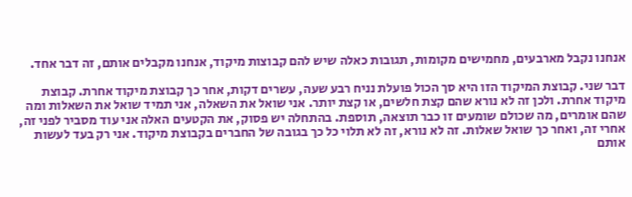אנחנו נקבל מארבעים, מחמישים מקומות, תגובות כאלה שיש להם קבוצות מיקוד, אנחנו מקבלים אותם, זה דבר אחד.

דבר שני. קבוצת המיקוד הזו היא סך הכול פועלת נניח רבע שעה, עשרים דקות, אחר כך קבוצת מיקוד אחרת. קבוצת מיקוד אחרת. ולכן זה לא נורא שהם קצת חלשים, או קצת יותר. אני שואל את השאלה, אני תמיד שואל את השאלות ומה שהם אומרים, מה שכולם שומעים זו כבר תוצאה, תוספת. בהתחלה יש פסוק, את הקטעים האלה אני עוד מסביר לפני זה, אחרי זה, ואחר כך שואל שאלות. זה לא נורא, זה לא תלוי כל כך בגובה של החברים בקבוצת מיקוד. אני רק בעד לעשות אותם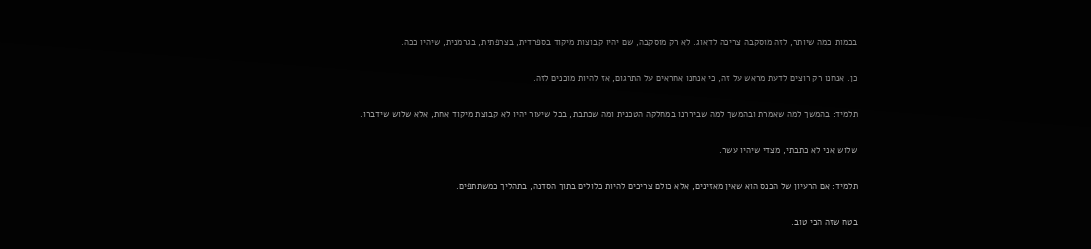בכמות כמה שיותר, לזה מוסקבה צריכה לדאוג. לא רק מוסקבה, שם יהיו קבוצות מיקוד בספרדית, בצרפתית, בגרמנית, שיהיו ככה.

כן. אנחנו רק רוצים לדעת מראש על זה, כי אנחנו אחראים על התרגום, אז להיות מוכנים לזה.

תלמיד: בהמשך למה שאמרת ובהמשך למה שביררנו במחלקה הטכנית ומה שכתבת, בכל שיעור יהיו לא קבוצת מיקוד אחת, אלא שלוש שידברו.

שלוש אני לא כתבתי, מצדי שיהיו עשר.

תלמיד: אם הרעיון של הכנס הוא שאין מאזינים, אלא כולם צריכים להיות כלולים בתוך הסדנה, בתהליך כמשתתפים.

בטח שזה הכי טוב.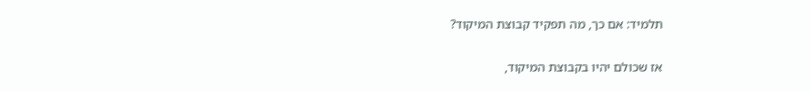תלמיד: אם כך, מה תפקיד קבוצת המיקוד?

אז שכולם יהיו בקבוצת המיקוד,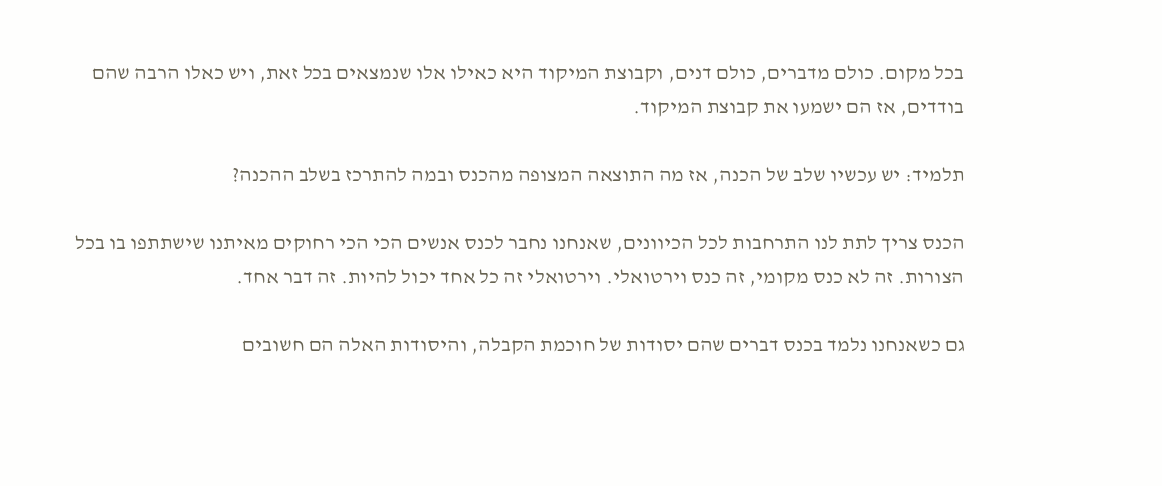בכל מקום. כולם מדברים, כולם דנים, וקבוצת המיקוד היא כאילו אלו שנמצאים בכל זאת, ויש כאלו הרבה שהם בודדים, אז הם ישמעו את קבוצת המיקוד.

תלמיד: יש עכשיו שלב של הכנה, אז מה התוצאה המצופה מהכנס ובמה להתרכז בשלב ההכנה?

הכנס צריך לתת לנו התרחבות לכל הכיוונים, שאנחנו נחבר לכנס אנשים הכי הכי רחוקים מאיתנו שישתתפו בו בכל הצורות. זה לא כנס מקומי, זה כנס וירטואלי. וירטואלי זה כל אחד יכול להיות. זה דבר אחד.

גם כשאנחנו נלמד בכנס דברים שהם יסודות של חוכמת הקבלה, והיסודות האלה הם חשובים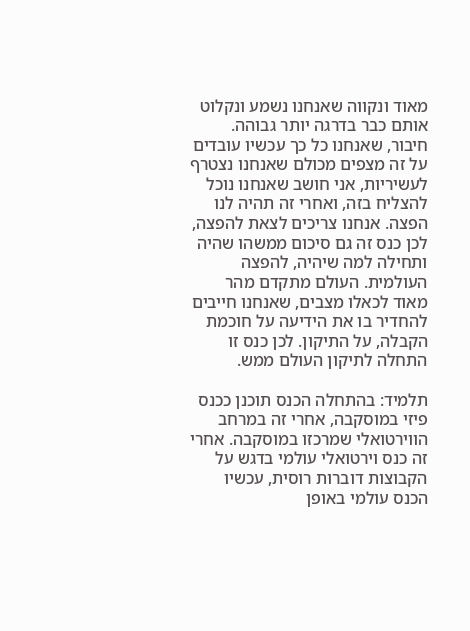מאוד ונקווה שאנחנו נשמע ונקלוט אותם כבר בדרגה יותר גבוהה. חיבור, שאנחנו כל כך עכשיו עובדים על זה מצפים מכולם שאנחנו נצטרף לעשיריות, אני חושב שאנחנו נוכל להצליח בזה, ואחרי זה תהיה לנו הפצה. אנחנו צריכים לצאת להפצה, לכן כנס זה גם סיכום ממשהו שהיה ותחילה למה שיהיה, להפצה העולמית. העולם מתקדם מהר מאוד לכאלו מצבים, שאנחנו חייבים להחדיר בו את הידיעה על חוכמת הקבלה, על התיקון. לכן כנס זו התחלה לתיקון העולם ממש.

תלמיד: בהתחלה הכנס תוכנן ככנס פיזי במוסקבה, אחרי זה במרחב הווירטואלי שמרכזו במוסקבה. אחרי זה כנס וירטואלי עולמי בדגש על הקבוצות דוברות רוסית, עכשיו הכנס עולמי באופן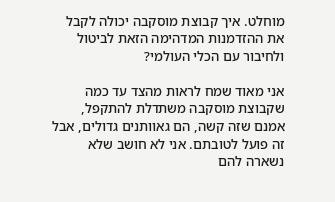מוחלט. איך קבוצת מוסקבה יכולה לקבל את ההזדמנות המדהימה הזאת לביטול ולחיבור עם הכלי העולמי?

אני מאוד שמח לראות מהצד עד כמה שקבוצת מוסקבה משתדלת להתקפל, אמנם שזה קשה, הם גאוותנים גדולים, אבל זה פועל לטובתם. אני לא חושב שלא נשארה להם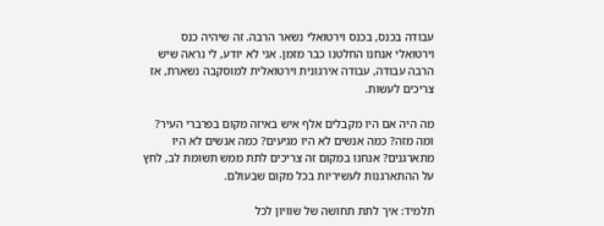עבודה בכנס, בכנס וירטואלי נשאר הרבה. זה שיהיה כנס וירטואלי אנחנו החלטנו כבר מזמן. אני לא יודע, לי נראה שיש הרבה עבודה, עבודה אירגונית וירטואלית למוסקבה נשארת, אז צריכים לעשות.

מה היה אם היו מקבלים אלף איש באיזה מקום בפרברי העיר? ומה מזה? כמה אנשים לא היו מגיעים? כמה אנשים לא היו מתארגנים? אנחנו במקום זה צריכים לתת ממש תשומת לב, לחץ על ההתארגנות לעשיריות בכל מקום שבעולם.

תלמיד: איך לתת תחושה של שוויון לכל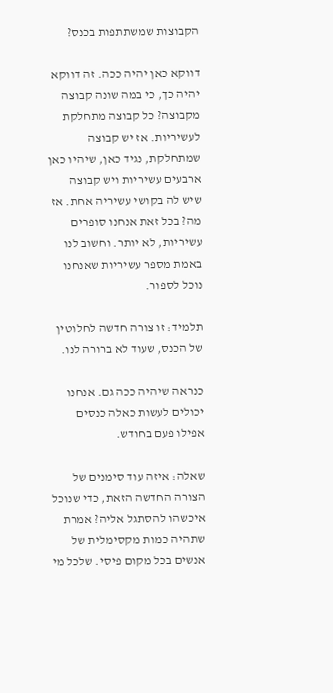הקבוצות שמשתתפות בכנס?

דווקא כאן יהיה ככה. זה דווקא יהיה כך, כי במה שונה קבוצה מקבוצה? כל קבוצה מתחלקת לעשיריות. אז יש קבוצה שמתחלקת, נגיד כאן, שיהיו כאן ארבעים עשיריות ויש קבוצה שיש לה בקושי עשיריה אחת. אז מה? בכל זאת אנחנו סופרים עשיריות, לא יותר. וחשוב לנו באמת מספר עשיריות שאנחנו נוכל לספור.

תלמיד: זו צורה חדשה לחלוטין של הכנס, שעוד לא ברורה לנו.

כנראה שיהיה ככה גם. אנחנו יכולים לעשות כאלה כנסים אפילו פעם בחודש.

שאלה: איזה עוד סימנים של הצורה החדשה הזאת, כדי שנוכל איכשהו להסתגל אליה? אמרת שתהיה כמות מקסימלית של אנשים בכל מקום פיסי. שלכל מי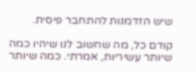שיש הזדמנות להתחבר פיסית.

קודם כל, מה שחשוב לנו שיהיו כמה שיותר עשיריות, אמרתי. כמה שיותר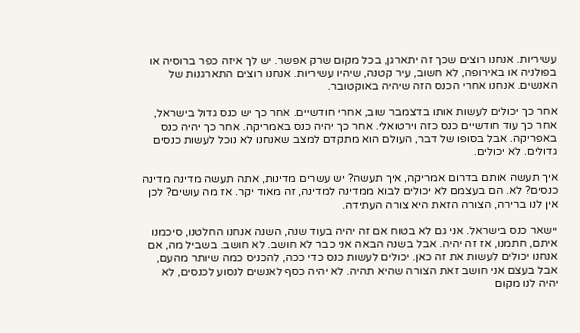עשיריות. אנחנו רוצים שכך זה יתארגן, בכל מקום שרק אפשר. יש לך איזה כפר ברוסיה או בפולניה או באירופה, לא חשוב, עיר קטנה, שיהיו עשיריות. אנחנו רוצים התארגנות של האנשים. אנחנו אחרי הכנס הזה שיהיה באוקטובר.

אחר כך יכולים לעשות אותו בדצמבר שוב, אחרי חודשיים. אחר כך יש כנס גדול בישראל, אחר כך עוד חודשיים כנס כזה וירטואלי. אחר כך יהיה כנס באמריקה. אחר כך יהיה כנס באפריקה. אבל בסופו של דבר, העולם הוא מתקדם למצב שאנחנו לא נוכל לעשות כנסים גדולים. לא יכולים.

איך תעשה אותם בדרום אמריקה, איך תעשה? יש עשרים מדינות, אתה תעשה מדינה מדינה כנסים? לא. הם בעצמם לא יכולים לבוא ממדינה למדינה, זה מאוד יקר. אז מה עושים? לכן אין לנו ברירה, הצורה הזאת היא צורה העתידה.

יישאר כנס בישראל. אני גם לא בטוח אם זה יהיה בעוד שנה, השנה אנחנו החלטנו, סיכמנו איתם, חתמנו, אז זה יהיה. אבל בשנה הבאה אני כבר לא חושב. לא חושב. בשביל מה, אם אנחנו יכולים לעשות את זה כאן. יכולים לעשות כנס כדי ככה, להכניס כמה שיותר מהעם, אבל בעצם אני חושב זאת הצורה שהיא תהיה. לא יהיה כסף לאנשים לנסוע לכנסים, לא יהיה לנו מקום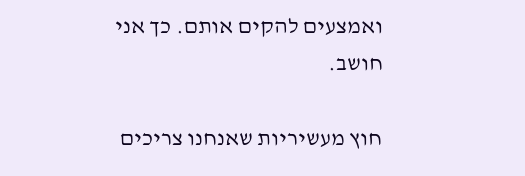ואמצעים להקים אותם. כך אני חושב.

חוץ מעשיריות שאנחנו צריכים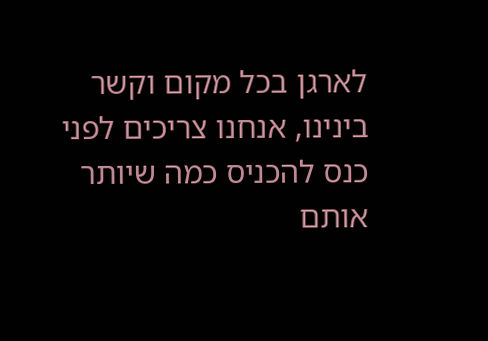לארגן בכל מקום וקשר בינינו, אנחנו צריכים לפני כנס להכניס כמה שיותר אותם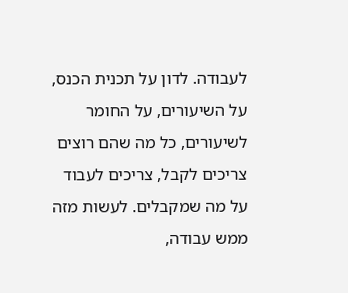לעבודה. לדון על תכנית הכנס, על השיעורים, על החומר לשיעורים, כל מה שהם רוצים צריכים לקבל, צריכים לעבוד על מה שמקבלים. לעשות מזה ממש עבודה,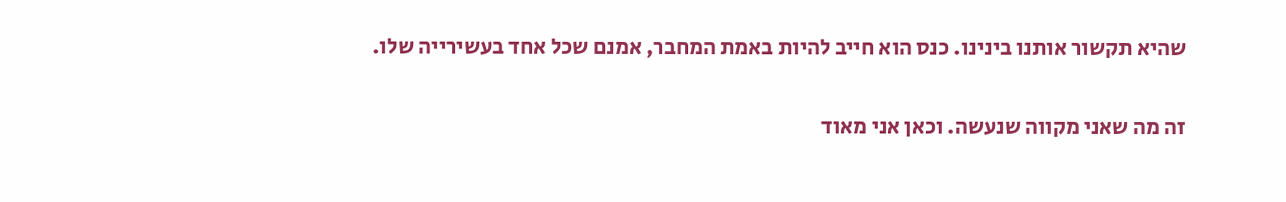שהיא תקשור אותנו בינינו. כנס הוא חייב להיות באמת המחבר, אמנם שכל אחד בעשירייה שלו.

זה מה שאני מקווה שנעשה. וכאן אני מאוד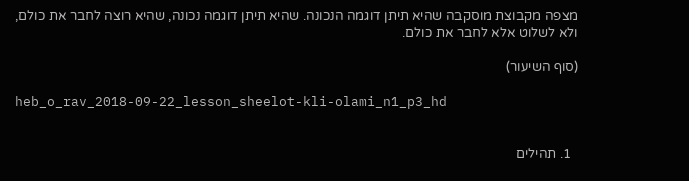מצפה מקבוצת מוסקבה שהיא תיתן דוגמה הנכונה. שהיא תיתן דוגמה נכונה, שהיא רוצה לחבר את כולם, ולא לשלוט אלא לחבר את כולם.

(סוף השיעור)

heb_o_rav_2018-09-22_lesson_sheelot-kli-olami_n1_p3_hd


  1. תהילים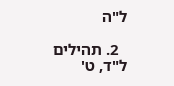ל"ה

  2. תהילים ל"ד, ט'